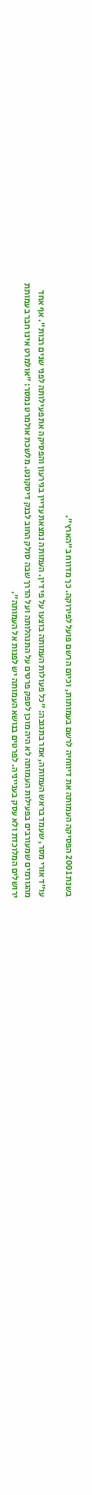בשנת 2001 הפסיקה העמותה את דיווחיה לרשם בעמותות, וכיום הרשם פועל לפירוקה. כך מדווח ב"הארץ".

עו"ד אורי מסר, שעמד בראש העמותה, אמר בתגובה: "כל פעולות העמותה בוצעו על פי דין. העמותה נמצאת עדיין בגירעון והפסיקה את פעילותה לפני שנים רבות". אף אחד מהגורמים שמעורבים בפעילות העמותה לא היה מוכן לספק פרטים על התנהלותה ועל הדרך שבה סולק החוב לבנק דיסקונט. מלשכת אולמרט נמסר: "אולמרט אינו חבר בעמותת ירושלים המלוכדת ולא עסק בענייניה. לפרטים בנושא העמותה יש לפנות אל העמותה".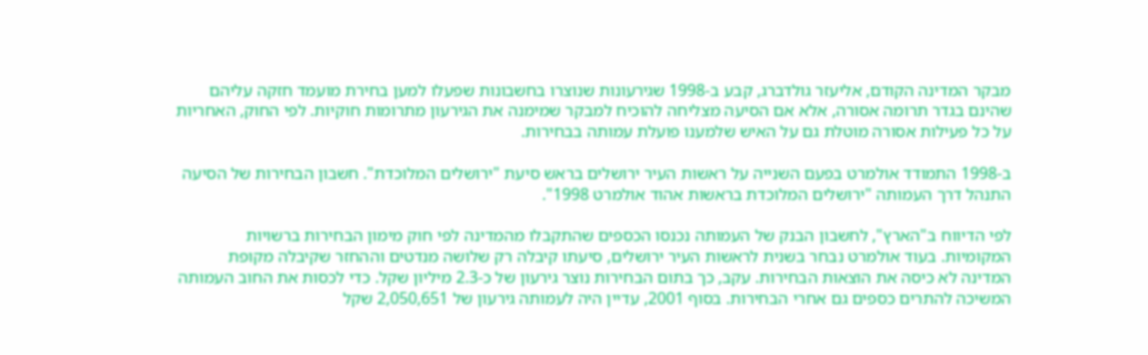מבקר המדינה הקודם, אליעזר גולדברג, קבע ב-1998 שגירעונות שנוצרו בחשבונות שפעלו למען בחירת מועמד חזקה עליהם שהינם בגדר תרומה אסורה, אלא אם הסיעה מצליחה להוכיח למבקר שמימנה את הגירעון מתרומות חוקיות. לפי החוק, האחריות על כל פעילות אסורה מוטלת גם על האיש שלמענו פועלת עמותה בבחירות.

ב-1998 התמודד אולמרט בפעם השנייה על ראשות העיר ירושלים בראש סיעת "ירושלים המלוכדת". חשבון הבחירות של הסיעה התנהל דרך העמותה "ירושלים המלוכדת בראשות אהוד אולמרט 1998".

לפי הדיווח ב"הארץ", לחשבון הבנק של העמותה נכנסו הכספים שהתקבלו מהמדינה לפי חוק מימון הבחירות ברשויות המקומיות. בעוד אולמרט נבחר בשנית לראשות העיר ירושלים, סיעתו קיבלה רק שלושה מנדטים וההחזר שקיבלה מקופת המדינה לא כיסה את הוצאות הבחירות. עקב, כך בתום הבחירות נוצר גירעון של כ-2.3 מיליון שקל. כדי לכסות את החוב העמותה המשיכה להתרים כספים גם אחרי הבחירות. בסוף 2001, עדיין היה לעמותה גירעון של 2,050,651 שקל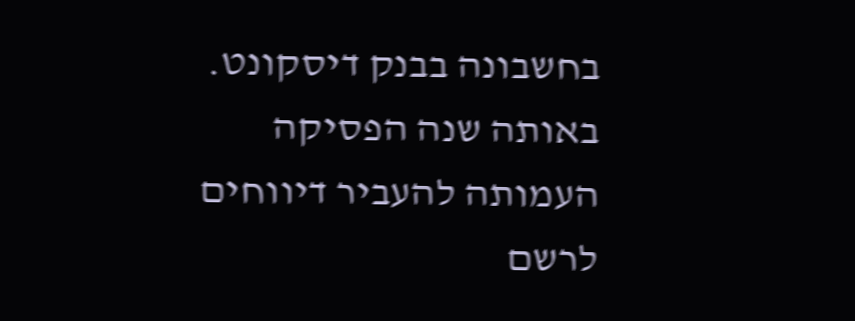בחשבונה בבנק דיסקונט. באותה שנה הפסיקה העמותה להעביר דיווחים לרשם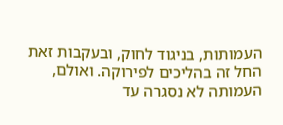העמותות, בניגוד לחוק, ובעקבות זאת החל זה בהליכים לפירוקה. ואולם, העמותה לא נסגרה עד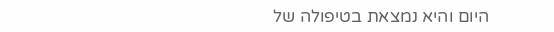היום והיא נמצאת בטיפולה של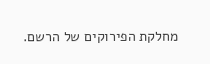מחלקת הפירוקים של הרשם.